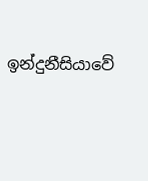ඉන්දුනීසියාවේ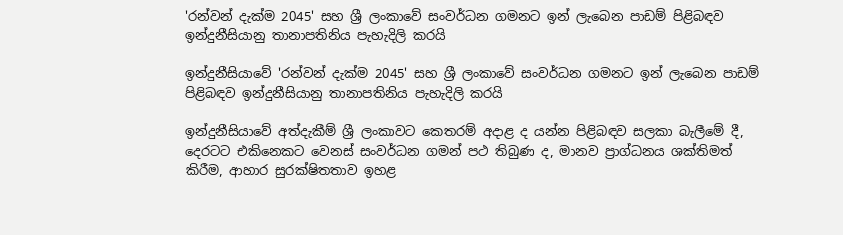'රන්වන් දැක්ම 2045' සහ ශ්‍රී ලංකාවේ සංවර්ධන ගමනට ඉන් ලැබෙන පාඩම් පිළිබඳව ඉන්දුනීසියානු තානාපතිනිය පැහැදිලි කරයි

ඉන්දුනීසියාවේ 'රන්වන් දැක්ම 2045' සහ ශ්‍රී ලංකාවේ සංවර්ධන ගමනට ඉන් ලැබෙන පාඩම් පිළිබඳව ඉන්දුනීසියානු තානාපතිනිය පැහැදිලි කරයි

ඉන්දුනීසියාවේ අත්දැකීම් ශ්‍රී ලංකාවට කෙතරම් අදාළ ද යන්න පිළිබඳව සලකා බැලීමේ දී, දෙරටට එකිනෙකට වෙනස් සංවර්ධන ගමන් පථ තිබුණ ද, මානව ප්‍රාග්ධනය ශක්තිමත් කිරීම, ආහාර සුරක්ෂිතතාව ඉහළ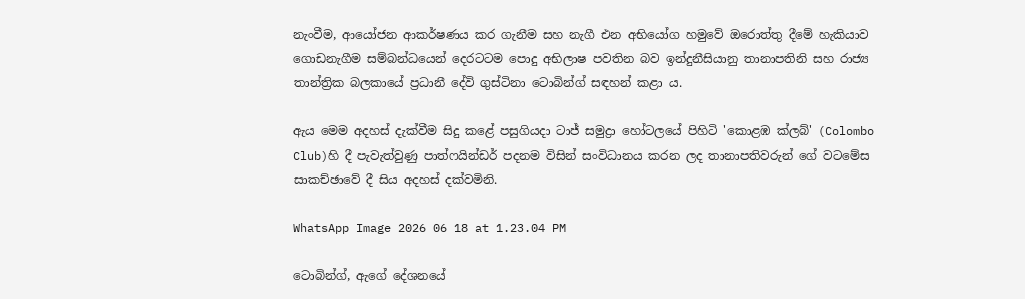නැංවීම, ආයෝජන ආකර්ෂණය කර ගැනීම සහ නැගී එන අභියෝග හමුවේ ඔරොත්තු දීමේ හැකියාව ගොඩනැගීම සම්බන්ධයෙන් දෙරටටම පොදු අභිලාෂ පවතින බව ඉන්දුනීසියානු තානාපතිනි සහ රාජ්‍ය තාන්ත්‍රික බලකායේ ප්‍රධානී දේවි ගුස්ටිනා ටොබින්ග් සඳහන් කළා ය.

ඇය මෙම අදහස් දැක්වීම සිදු කළේ පසුගියදා ටාජ් සමුද්‍රා හෝටලයේ පිහිටි 'කොළඹ ක්ලබ්' (Colombo Club)හි දී පැවැත්වුණු පාත්ෆයින්ඩර් පදනම විසින් සංවිධානය කරන ලද තානාපතිවරුන් ගේ වටමේස සාකච්ඡාවේ දී සිය අදහස් දක්වමිනි.

WhatsApp Image 2026 06 18 at 1.23.04 PM

ටොබින්ග්, ඇගේ දේශනයේ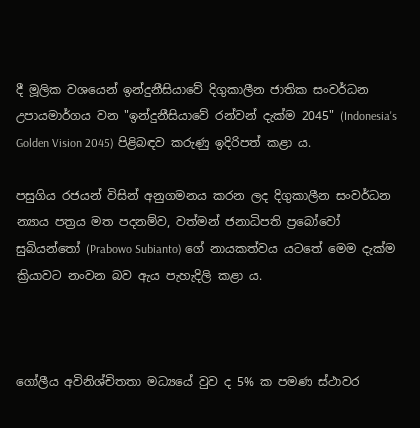දී මූලික වශයෙන් ඉන්දුනීසියාවේ දිගුකාලීන ජාතික සංවර්ධන උපායමාර්ගය වන "ඉන්දුනීසියාවේ රන්වන් දැක්ම 2045" (Indonesia's Golden Vision 2045) පිළිබඳව කරුණු ඉදිරිපත් කළා ය.

පසුගිය රජයන් විසින් අනුගමනය කරන ලද දිගුකාලීන සංවර්ධන න්‍යාය පත්‍රය මත පදනම්ව, වත්මන් ජනාධිපති ප්‍රබෝවෝ සුබියන්තෝ (Prabowo Subianto) ගේ නායකත්වය යටතේ මෙම දැක්ම ක්‍රියාවට නංවන බව ඇය පැහැදිලි කළා ය.



ගෝලීය අවිනිශ්චිතතා මධ්‍යයේ වුව ද 5% ක පමණ ස්ථාවර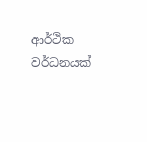ආර්ථික වර්ධනයක්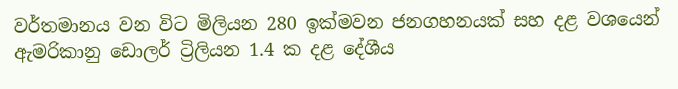වර්තමානය වන විට මිලියන 280 ඉක්මවන ජනගහනයක් සහ දළ වශයෙන් ඇමරිකානු ඩොලර් ට්‍රිලියන 1.4 ක දළ දේශීය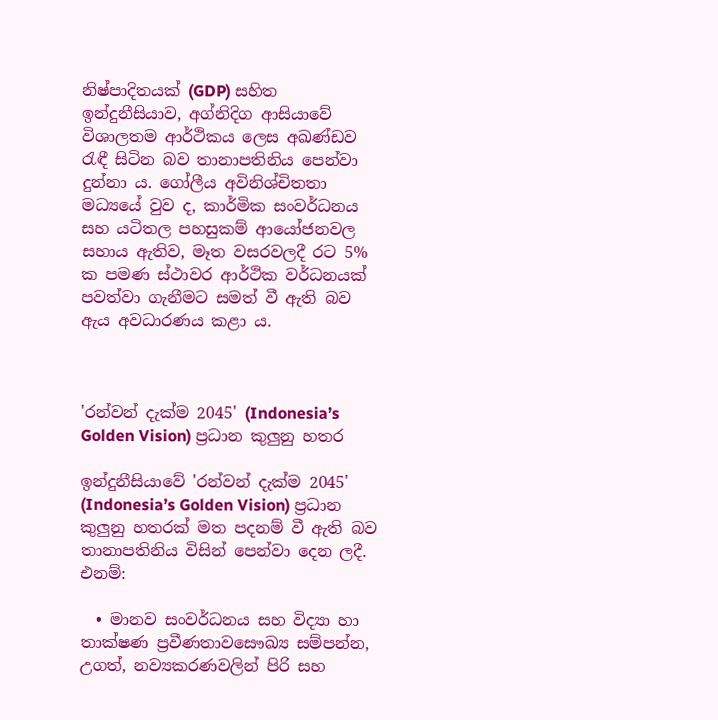නිෂ්පාදිතයක් (GDP) සහිත ඉන්දුනීසියාව, අග්නිදිග ආසියාවේ විශාලතම ආර්ථිකය ලෙස අඛණ්ඩව රැඳී සිටින බව තානාපතිනිය පෙන්වා දුන්නා ය. ගෝලීය අවිනිශ්චිතතා මධ්‍යයේ වුව ද, කාර්මික සංවර්ධනය සහ යටිතල පහසුකම් ආයෝජනවල සහාය ඇතිව, මෑත වසරවලදී රට 5% ක පමණ ස්ථාවර ආර්ථික වර්ධනයක් පවත්වා ගැනීමට සමත් වී ඇති බව ඇය අවධාරණය කළා ය.



'රන්වන් දැක්ම 2045' (Indonesia’s Golden Vision) ප්‍රධාන කුලුනු හතර

ඉන්දුනීසියාවේ 'රන්වන් දැක්ම 2045' (Indonesia’s Golden Vision) ප්‍රධාන කුලුනු හතරක් මත පදනම් වී ඇති බව තානාපතිනිය විසින් පෙන්වා දෙන ලදී. එනම්:

  • මානව සංවර්ධනය සහ විද්‍යා හා තාක්ෂණ ප්‍රවීණතාවසෞඛ්‍ය සම්පන්න, උගත්, නව්‍යකරණවලින් පිරි සහ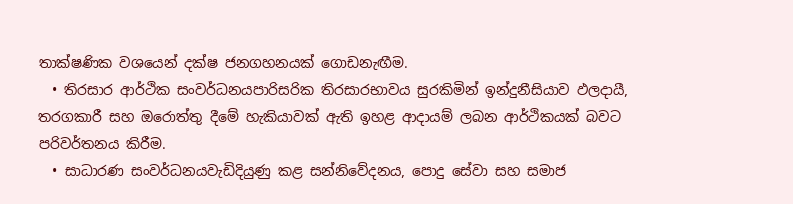තාක්ෂණික වශයෙන් දක්ෂ ජනගහනයක් ගොඩනැඟීම.
  • තිරසාර ආර්ථික සංවර්ධනයපාරිසරික තිරසාරභාවය සුරකිමින් ඉන්දුනීසියාව ඵලදායී, තරගකාරී සහ ඔරොත්තු දීමේ හැකියාවක් ඇති ඉහළ ආදායම් ලබන ආර්ථිකයක් බවට පරිවර්තනය කිරීම.
  • සාධාරණ සංවර්ධනයවැඩිදියුණු කළ සන්නිවේදනය, පොදු සේවා සහ සමාජ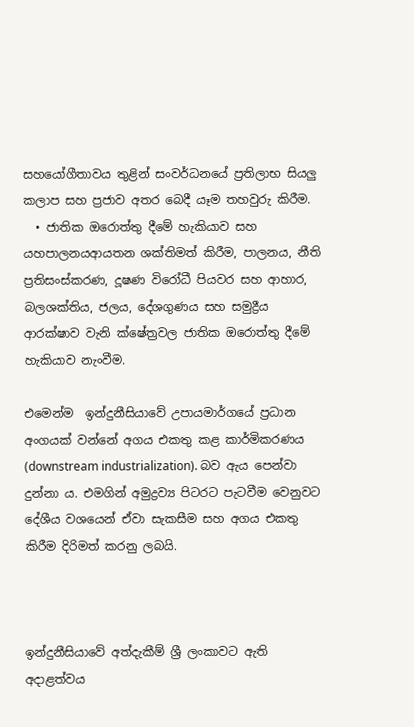සහයෝගීතාවය තුළින් සංවර්ධනයේ ප්‍රතිලාභ සියලු කලාප සහ ප්‍රජාව අතර බෙදී යෑම තහවුරු කිරීම.
  • ජාතික ඔරොත්තු දීමේ හැකියාව සහ යහපාලනයආයතන ශක්තිමත් කිරීම, පාලනය, නීති ප්‍රතිසංස්කරණ, දූෂණ විරෝධී පියවර සහ ආහාර, බලශක්තිය, ජලය, දේශගුණය සහ සමුද්‍රීය ආරක්ෂාව වැනි ක්ෂේත්‍රවල ජාතික ඔරොත්තු දීමේ හැකියාව නැංවීම.

එමෙන්ම  ඉන්දුනීසියාවේ උපායමාර්ගයේ ප්‍රධාන අංගයක් වන්නේ අගය එකතු කළ කාර්මිකරණය (downstream industrialization). බව ඇය පෙන්වා දුන්නා ය. එමගින් අමුද්‍රව්‍ය පිටරට පැටවීම වෙනුවට දේශීය වශයෙන් ඒවා සැකසීම සහ අගය එකතු කිරීම දිරිමත් කරනු ලබයි.



ඉන්දුනීසියාවේ අත්දැකීම් ශ්‍රී ලංකාවට ඇති අදාළත්වය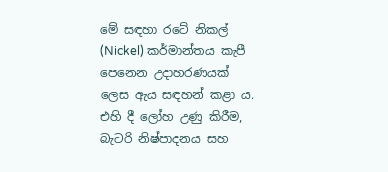මේ සඳහා රටේ නිකල් (Nickel) කර්මාන්තය කැපී පෙනෙන උදාහරණයක් ලෙස ඇය සඳහන් කළා ය. එහි දී ලෝහ උණු කිරීම, බැටරි නිෂ්පාදනය සහ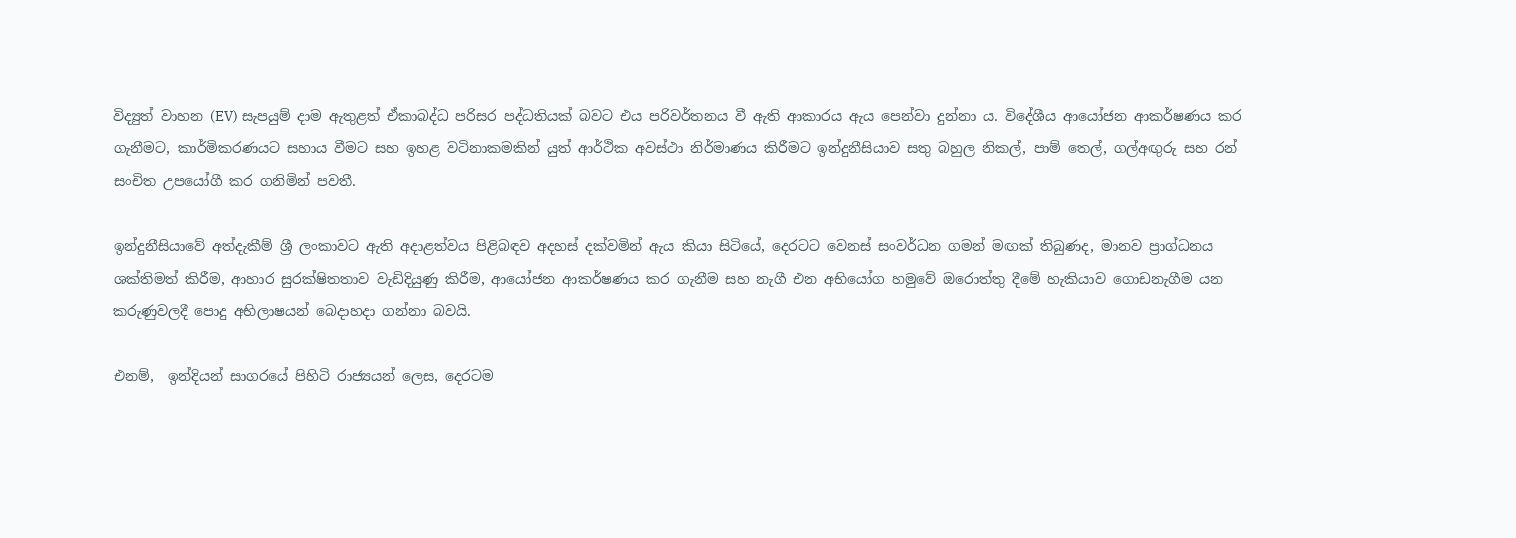විද්‍යුත් වාහන (EV) සැපයුම් දාම ඇතුළත් ඒකාබද්ධ පරිසර පද්ධතියක් බවට එය පරිවර්තනය වී ඇති ආකාරය ඇය පෙන්වා දුන්නා ය. විදේශීය ආයෝජන ආකර්ෂණය කර ගැනීමට, කාර්මිකරණයට සහාය වීමට සහ ඉහළ වටිනාකමකින් යුත් ආර්ථික අවස්ථා නිර්මාණය කිරීමට ඉන්දුනීසියාව සතු බහුල නිකල්, පාම් තෙල්, ගල්අඟුරු සහ රන් සංචිත උපයෝගී කර ගනිමින් පවතී.

ඉන්දුනීසියාවේ අත්දැකීම් ශ්‍රී ලංකාවට ඇති අදාළත්වය පිළිබඳව අදහස් දක්වමින් ඇය කියා සිටියේ, දෙරටට වෙනස් සංවර්ධන ගමන් මඟක් තිබුණද, මානව ප්‍රාග්ධනය ශක්තිමත් කිරීම, ආහාර සුරක්ෂිතතාව වැඩිදියුණු කිරීම, ආයෝජන ආකර්ෂණය කර ගැනීම සහ නැගී එන අභියෝග හමුවේ ඔරොත්තු දීමේ හැකියාව ගොඩනැගීම යන කරුණුවලදී පොදු අභිලාෂයන් බෙදාහදා ගන්නා බවයි.

එනම්,  ඉන්දියන් සාගරයේ පිහිටි රාජ්‍යයන් ලෙස, දෙරටම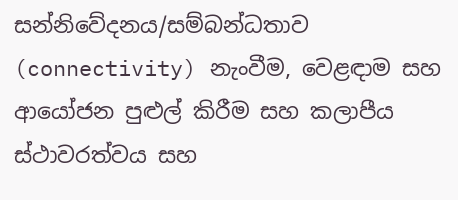සන්නිවේදනය/සම්බන්ධතාව (connectivity) නැංවීම, වෙළඳාම සහ ආයෝජන පුළුල් කිරීම සහ කලාපීය ස්ථාවරත්වය සහ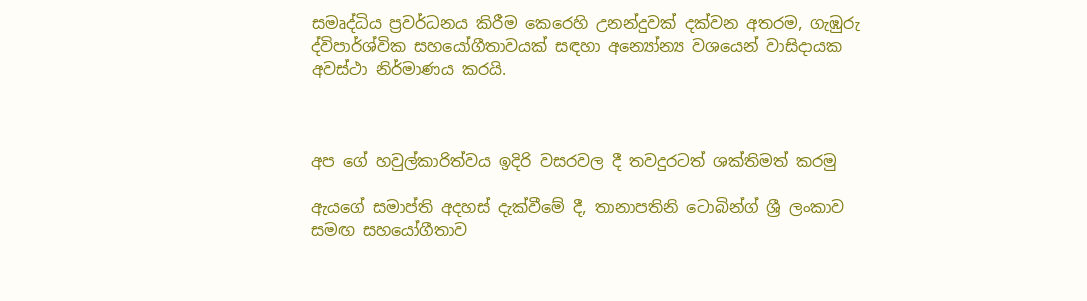සමෘද්ධිය ප්‍රවර්ධනය කිරීම කෙරෙහි උනන්දුවක් දක්වන අතරම, ගැඹුරු ද්විපාර්ශ්වික සහයෝගීතාවයක් සඳහා අන්‍යෝන්‍ය වශයෙන් වාසිදායක අවස්ථා නිර්මාණය කරයි.



අප ගේ හවුල්කාරිත්වය ඉදිරි වසරවල දී තවදුරටත් ශක්තිමත් කරමු

ඇයගේ සමාප්ති අදහස් දැක්වීමේ දී, තානාපතිනි ටොබින්ග් ශ්‍රී ලංකාව සමඟ සහයෝගීතාව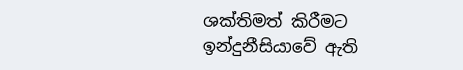ශක්තිමත් කිරීමට ඉන්දුනීසියාවේ ඇති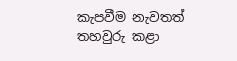කැපවීම නැවතත් තහවුරු කළා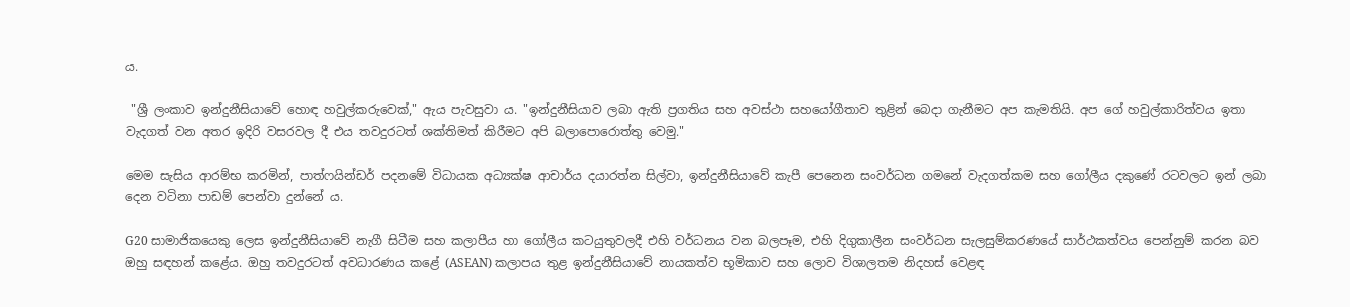ය.

 "ශ්‍රී ලංකාව ඉන්දුනීසියාවේ හොඳ හවුල්කරුවෙක්," ඇය පැවසුවා ය. "ඉන්දුනීසියාව ලබා ඇති ප්‍රගතිය සහ අවස්ථා සහයෝගීතාව තුළින් බෙදා ගැනීමට අප කැමතියි. අප ගේ හවුල්කාරිත්වය ඉතා වැදගත් වන අතර ඉදිරි වසරවල දී එය තවදුරටත් ශක්තිමත් කිරීමට අපි බලාපොරොත්තු වෙමු."

මෙම සැසිය ආරම්භ කරමින්, පාත්ෆයින්ඩර් පදනමේ විධායක අධ්‍යක්ෂ ආචාර්ය දයාරත්න සිල්වා, ඉන්දුනීසියාවේ කැපී පෙනෙන සංවර්ධන ගමනේ වැදගත්කම සහ ගෝලීය දකුණේ රටවලට ඉන් ලබා දෙන වටිනා පාඩම් පෙන්වා දුන්නේ ය.

G20 සාමාජිකයෙකු ලෙස ඉන්දුනීසියාවේ නැගී සිටීම සහ කලාපීය හා ගෝලීය කටයුතුවලදී එහි වර්ධනය වන බලපෑම, එහි දිගුකාලීන සංවර්ධන සැලසුම්කරණයේ සාර්ථකත්වය පෙන්නුම් කරන බව ඔහු සඳහන් කළේය. ඔහු තවදුරටත් අවධාරණය කළේ (ASEAN) කලාපය තුළ ඉන්දුනීසියාවේ නායකත්ව භූමිකාව සහ ලොව විශාලතම නිදහස් වෙළඳ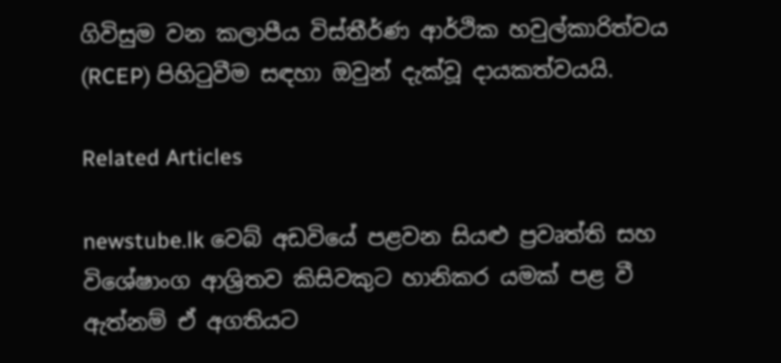ගිවිසුම වන කලාපීය විස්තීර්ණ ආර්ථික හවුල්කාරිත්වය (RCEP) පිහිටුවීම සඳහා ඔවුන් දැක්වූ දායකත්වයයි.

Related Articles

newstube.lk වෙබ් අඩවියේ පළවන සියළු ප්‍රවෘත්ති සහ විශේෂාංග ආශ්‍රිතව කිසිවකුට හානිකර යමක් පළ වී ඇත්නම් ඒ අගතියට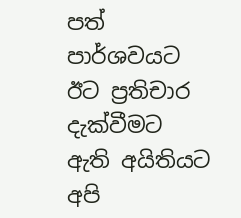පත් පාර්ශවයට ඊට ප්‍රතිචාර දැක්වීමට ඇති අයිතියට අපි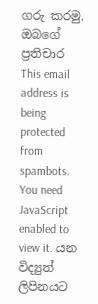ගරු කරමු.
ඔබගේ ප්‍රතිචාර This email address is being protected from spambots. You need JavaScript enabled to view it. යන විද්‍යුත් ලිපිනයට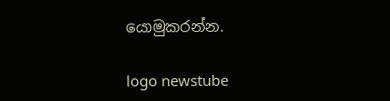යොමුකරන්න.

logo newstube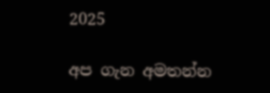2025

අප ගැන අමතන්න